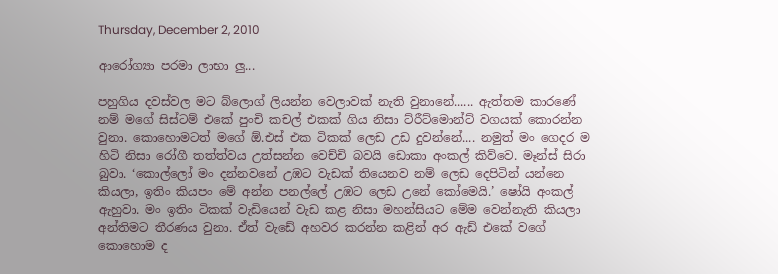Thursday, December 2, 2010

ආරෝග්‍යා පරමා ලාභා ලු...

පහුගිය දවස්වල මට බ්ලොග් ලියන්න වෙලාවක් නැති වුනානේ...... ඇත්තම කාරණේ නම් ම‍ගේ සිස්ටම් එකේ පුංචි කචල් එකක් ගිය නිසා ට්රීට්මොන්ට් වගයක් කොරන්න වුනා. කොහොමටත් මගේ ඕ.එස් එක ටිකක් ලෙඩ උඩ දුවන්නේ.... නමුත් මං ගෙදර ම හිටි නිසා රෝගී තත්ත්වය උත්සන්න වෙච්චි බවයි ඩොකා අංකල් කිව්වෙ. මෑන්ස් සිරා බුවා. ‘කොල්ලෝ මං දන්නවනේ උඹට වැඩක් තියෙනව නම් ලෙඩ දෙපිටින් යන්‍නෙ කියලා, ඉතිං කියපං මේ අන්න පනල්ලේ උඹට ලෙඩ උනේ කෝමෙයි.’ ෂෝයි අංකල් ඇහුවා. මං ඉතිං ටිකක් වැඩියෙන් වැඩ කළ නිසා මහන්සියට මේම වෙන්නැති කියලා අන්තිමට තීරණය වුනා. ඒත් වැඩේ අහවර කරන්න කළින් අර ඇඩ් එකේ වගේ කොහොම ද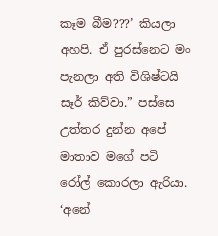කෑම බීම???’ කියලා අහපි. ඒ පුරස්නෙට මං පැනලා අති විශිෂ්ටයි සෑර් කිව්වා.” පස්සෙ උත්තර දුන්න අපේ මාතාව මගේ පටි රෝල් කොරලා ඇරියා. ‘අනේ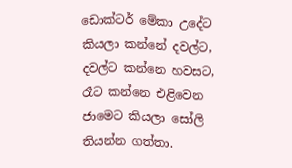ඩොක්ටර් මේකා උදේට කියලා කන්නේ දවල්ට, දවල්ට කන්නෙ හවසට, රෑට කන්නෙ එළිවෙන ජාමෙට කියලා සෝලි තියන්න ගත්තා.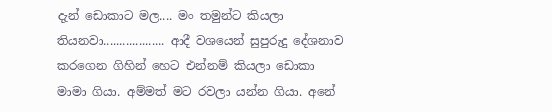දැන් ඩොකාට මල.... මං තමුන්ට කියලා තියනවා................... ආදී වශයෙන් සුපුරුදු දේශනාව කරගෙන ගිහින් ‍හෙට එන්නම් කියලා ඩොකා මාමා ගියා. අම්මත් මට රවලා යන්න ගියා. අනේ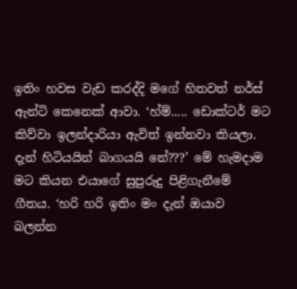ඉතිං හවස වැඩ කරද්දි මගේ හිතවත් නර්ස් ඇන්ටි කෙනෙක් ආවා. ‘හ්ම්..... ඩොක්ටර් මට කිව්වා ඉලන්දාරියා ඇවිත් ඉන්නවා කියලා. දැන් හිටියයින් බාගයයි නේ???’ මේ හැමදාම මට කියන එයාගේ සුපුරුදු පිළිගැනීමේ ගීතය. ‘හරි හරි ඉතිං මං දැන් ඔයාව බලන්න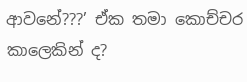ආවනේ???’ ඒක තමා කොච්චර කාලෙකින් ද?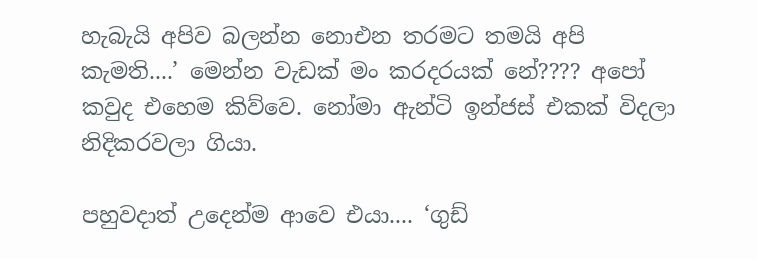හැබැයි අපිව බලන්න නොඑන තරමට තමයි අපි කැමති....’ මෙන්න වැඩක් මං කරදරයක් නේ???? අපෝ කවුද එහෙම කිව්වෙ. නෝමා ඇන්ටි ඉන්ජස් එකක් විදලා නිදිකරවලා ගියා.

පහුවදාත් උදෙන්ම ආවෙ එයා.... ‘ගුඩ්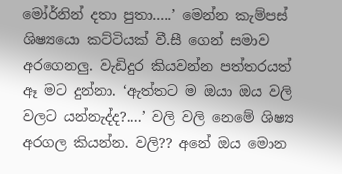මෝර්නින් දතා පුතා.....’ මෙන්න කැම්පස් ශිෂ්‍යයො කට්ටියක් වී.සී ගෙන් සමාව අරගෙනලු. වැඩිදුර කියවන්න පත්තරයත් ඈ මට දුන්නා. ‘ඇත්තට ම ඔයා ඔය වලි වලට යන්නැද්ද?....’ වලි වලි නෙමේ ශිෂ්‍ය අරගල කියන්න. වලි?? අනේ ඔය මොන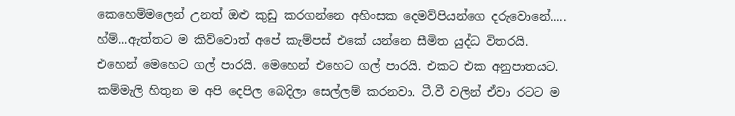කෙහෙම්මලෙන් උනත් ඔළු කුඩු කරගන්නෙ අහිංසක දෙමව්පියන්ගෙ දරුවොනේ..... හ්ම්...ඇත්තට ම කිව්වොත් අපේ කැම්පස් එකේ යන්නෙ සීමිත යුද්ධ විතරයි. එහෙන් මෙහෙට ගල් පාරයි. මෙහෙන් එහෙට ගල් පාරයි. එකට එක අනුපාතයට. කම්මැලි හිතුන ම අපි දෙපිල බෙදිලා සෙල්ලම් කරනවා. ටී.වී වලින් ඒවා රටට ම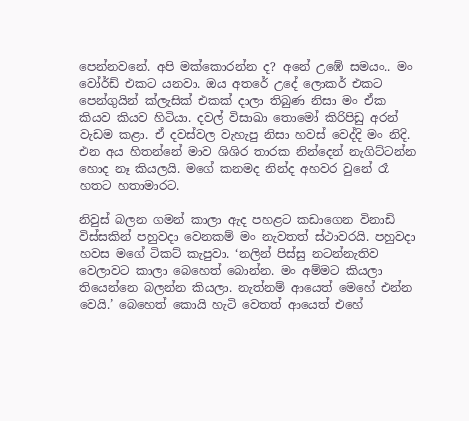පෙන්නවනේ. අපි මක්කොරන්න ද? අනේ උඹේ සමයං.. මං වෝර්ඩ් එකට යනවා. ඔය අතරේ උදේ ලොකර් එකට පෙන්ගුයින් ක්ලැසික් එකක් දාලා තිබුණ නිසා මං ඒක කියව කියව හිටියා. දවල් විසාඛා තොමෝ කිරිපිඩු අරන් වැඩම කළා. ඒ දවස්වල වැහැපු නිසා හවස් වෙද්දි මං නිදි. එන අය හිතන්නේ මාව ශිශිර තාරක නින්දෙන් නැගිට්ටන්න හොද නෑ කියලයි. මගේ කනමද නින්ද අහවර වුනේ රෑ හතට හතාමාරට.

නිවුස් බලන ගමන් කාලා ඇද පහළට කඩාගෙන විනාඩි විස්සකින් පහුවදා වෙනකම් මං නැවතත් ස්ථාවරයි. පහුවදා හවස මගේ ටිකට් කැපුවා. ‘නලින් පිස්සු නටන්නැතිව වෙලාවට කාලා බෙහෙත් බොන්න. මං අම්මට කියලා තියෙන්නෙ බලන්න කියලා. නැත්නම් ආයෙත් මෙහේ එන්න වෙයි.’ බෙහෙත් කොයි හැටි වෙතත් ආයෙත් එහේ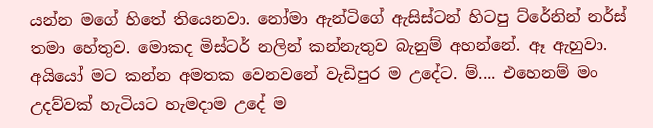යන්න මගේ හිතේ තියෙනවා. නෝමා ඇන්ටිගේ ඇසිස්ටන් හිටපු ට්රේනින් නර්ස් තමා හේතුව. මොකද මිස්ටර් නලින් කන්නැතුව බැනුම් අහන්නේ. ඈ ඇහුවා. අයියෝ මට කන්න අමතක වෙනවනේ වැඩිපුර ම උදේට. ම්.... එහෙනම් මං උදව්වක් හැටියට හැමදාම උදේ ම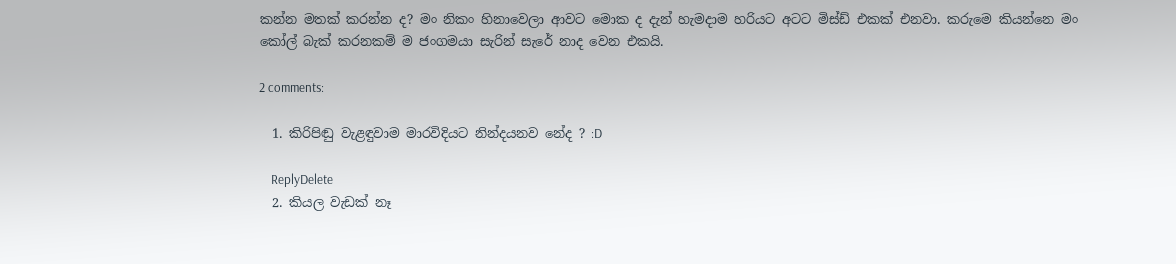කන්න මතක් කරන්න ද? මං නිකං හිනාවෙලා ආවට මොක ද දැන් හැමදාම හරියට අටට මිස්ඩ් එකක් එනවා. කරුමෙ කියන්නෙ මං කෝල් බැක් කරනකම් ම ජංගමයා සැරින් සැරේ නාද වෙන එකයි.

2 comments:

  1. කිරිපිඬු වැළඳුවාම මාරවිදියට නින්දයනව නේද ? :D

    ReplyDelete
  2. කියල වැඩක් නෑ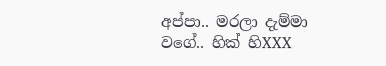අප්පා.. මරලා දැම්මා වගේ.. හික් හිXXX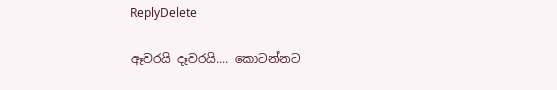ReplyDelete

ඈවරයි දෑවරයි.... කොටන්නට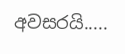අවසරයි.....